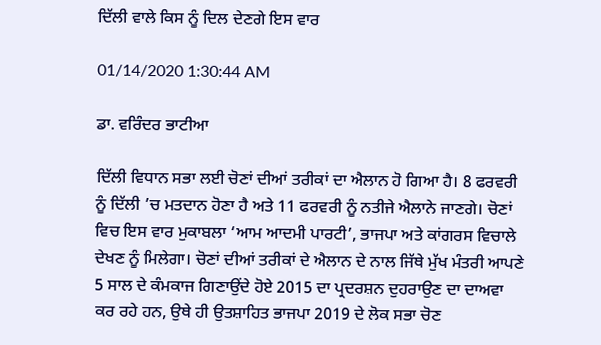ਦਿੱਲੀ ਵਾਲੇ ਕਿਸ ਨੂੰ ਦਿਲ ਦੇਣਗੇ ਇਸ ਵਾਰ

01/14/2020 1:30:44 AM

ਡਾ. ਵਰਿੰਦਰ ਭਾਟੀਆ

ਦਿੱਲੀ ਵਿਧਾਨ ਸਭਾ ਲਈ ਚੋਣਾਂ ਦੀਆਂ ਤਰੀਕਾਂ ਦਾ ਐਲਾਨ ਹੋ ਗਿਆ ਹੈ। 8 ਫਰਵਰੀ ਨੂੰ ਦਿੱਲੀ ’ਚ ਮਤਦਾਨ ਹੋਣਾ ਹੈ ਅਤੇ 11 ਫਰਵਰੀ ਨੂੰ ਨਤੀਜੇ ਐਲਾਨੇ ਜਾਣਗੇ। ਚੋਣਾਂ ਵਿਚ ਇਸ ਵਾਰ ਮੁਕਾਬਲਾ ‘ਆਮ ਆਦਮੀ ਪਾਰਟੀ’, ਭਾਜਪਾ ਅਤੇ ਕਾਂਗਰਸ ਵਿਚਾਲੇ ਦੇਖਣ ਨੂੰ ਮਿਲੇਗਾ। ਚੋਣਾਂ ਦੀਆਂ ਤਰੀਕਾਂ ਦੇ ਐਲਾਨ ਦੇ ਨਾਲ ਜਿੱਥੇ ਮੁੱਖ ਮੰਤਰੀ ਆਪਣੇ 5 ਸਾਲ ਦੇ ਕੰਮਕਾਜ ਗਿਣਾਉਂਦੇ ਹੋਏ 2015 ਦਾ ਪ੍ਰਦਰਸ਼ਨ ਦੁਹਰਾਉਣ ਦਾ ਦਾਅਵਾ ਕਰ ਰਹੇ ਹਨ, ਉਥੇ ਹੀ ਉਤਸ਼ਾਹਿਤ ਭਾਜਪਾ 2019 ਦੇ ਲੋਕ ਸਭਾ ਚੋਣ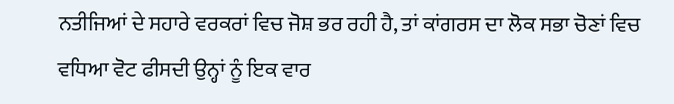ਨਤੀਜਿਆਂ ਦੇ ਸਹਾਰੇ ਵਰਕਰਾਂ ਵਿਚ ਜੋਸ਼ ਭਰ ਰਹੀ ਹੈ, ਤਾਂ ਕਾਂਗਰਸ ਦਾ ਲੋਕ ਸਭਾ ਚੋਣਾਂ ਵਿਚ ਵਧਿਆ ਵੋਟ ਫੀਸਦੀ ਉਨ੍ਹਾਂ ਨੂੰ ਇਕ ਵਾਰ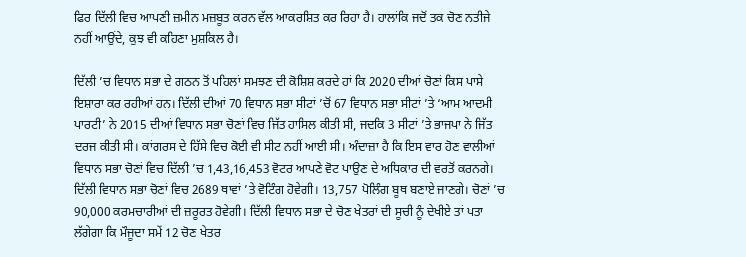ਫਿਰ ਦਿੱਲੀ ਵਿਚ ਆਪਣੀ ਜ਼ਮੀਨ ਮਜ਼ਬੂਤ ਕਰਨ ਵੱਲ ਆਕਰਸ਼ਿਤ ਕਰ ਰਿਹਾ ਹੈ। ਹਾਲਾਂਕਿ ਜਦੋਂ ਤਕ ਚੋਣ ਨਤੀਜੇ ਨਹੀਂ ਆਉਂਦੇ, ਕੁਝ ਵੀ ਕਹਿਣਾ ਮੁਸ਼ਕਿਲ ਹੈ।

ਦਿੱਲੀ ’ਚ ਵਿਧਾਨ ਸਭਾ ਦੇ ਗਠਨ ਤੋਂ ਪਹਿਲਾਂ ਸਮਝਣ ਦੀ ਕੋਸ਼ਿਸ਼ ਕਰਦੇ ਹਾਂ ਕਿ 2020 ਦੀਆਂ ਚੋਣਾਂ ਕਿਸ ਪਾਸੇ ਇਸ਼ਾਰਾ ਕਰ ਰਹੀਆਂ ਹਨ। ਦਿੱਲੀ ਦੀਆਂ 70 ਵਿਧਾਨ ਸਭਾ ਸੀਟਾਂ ’ਚੋਂ 67 ਵਿਧਾਨ ਸਭਾ ਸੀਟਾਂ ’ਤੇ ‘ਆਮ ਆਦਮੀ ਪਾਰਟੀ’ ਨੇ 2015 ਦੀਆਂ ਵਿਧਾਨ ਸਭਾ ਚੋਣਾਂ ਵਿਚ ਜਿੱਤ ਹਾਸਿਲ ਕੀਤੀ ਸੀ, ਜਦਕਿ 3 ਸੀਟਾਂ ’ਤੇ ਭਾਜਪਾ ਨੇ ਜਿੱਤ ਦਰਜ ਕੀਤੀ ਸੀ। ਕਾਂਗਰਸ ਦੇ ਹਿੱਸੇ ਵਿਚ ਕੋਈ ਵੀ ਸੀਟ ਨਹੀਂ ਆਈ ਸੀ। ਅੰਦਾਜ਼ਾ ਹੈ ਕਿ ਇਸ ਵਾਰ ਹੋਣ ਵਾਲੀਆਂ ਵਿਧਾਨ ਸਭਾ ਚੋਣਾਂ ਵਿਚ ਦਿੱਲੀ ’ਚ 1,43,16,453 ਵੋਟਰ ਆਪਣੇ ਵੋਟ ਪਾਉਣ ਦੇ ਅਧਿਕਾਰ ਦੀ ਵਰਤੋਂ ਕਰਨਗੇ। ਦਿੱਲੀ ਵਿਧਾਨ ਸਭਾ ਚੋਣਾਂ ਵਿਚ 2689 ਥਾਵਾਂ ’ਤੇ ਵੋਟਿੰਗ ਹੋਵੇਗੀ। 13,757 ਪੋਲਿੰਗ ਬੂਥ ਬਣਾਏ ਜਾਣਗੇ। ਚੋਣਾਂ ’ਚ 90,000 ਕਰਮਚਾਰੀਆਂ ਦੀ ਜ਼ਰੂਰਤ ਹੋਵੇਗੀ। ਦਿੱਲੀ ਵਿਧਾਨ ਸਭਾ ਦੇ ਚੋਣ ਖੇਤਰਾਂ ਦੀ ਸੂਚੀ ਨੂੰ ਦੇਖੀਏ ਤਾਂ ਪਤਾ ਲੱਗੇਗਾ ਕਿ ਮੌਜੂਦਾ ਸਮੇਂ 12 ਚੋਣ ਖੇਤਰ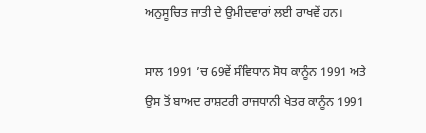ਅਨੁਸੂਚਿਤ ਜਾਤੀ ਦੇ ਉਮੀਦਵਾਰਾਂ ਲਈ ਰਾਖਵੇਂ ਹਨ।

ਸਾਲ 1991 ’ਚ 69ਵੇਂ ਸੰਵਿਧਾਨ ਸੋਧ ਕਾਨੂੰਨ 1991 ਅਤੇ ਉਸ ਤੋਂ ਬਾਅਦ ਰਾਸ਼ਟਰੀ ਰਾਜਧਾਨੀ ਖੇਤਰ ਕਾਨੂੰਨ 1991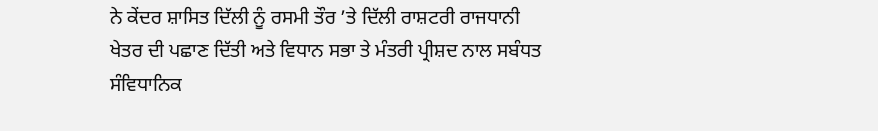ਨੇ ਕੇਂਦਰ ਸ਼ਾਸਿਤ ਦਿੱਲੀ ਨੂੰ ਰਸਮੀ ਤੌਰ ’ਤੇ ਦਿੱਲੀ ਰਾਸ਼ਟਰੀ ਰਾਜਧਾਨੀ ਖੇਤਰ ਦੀ ਪਛਾਣ ਦਿੱਤੀ ਅਤੇ ਵਿਧਾਨ ਸਭਾ ਤੇ ਮੰਤਰੀ ਪ੍ਰੀਸ਼ਦ ਨਾਲ ਸਬੰਧਤ ਸੰਵਿਧਾਨਿਕ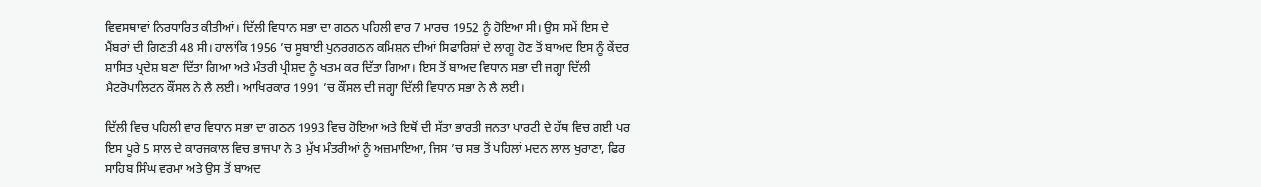ਵਿਵਸਥਾਵਾਂ ਨਿਰਧਾਰਿਤ ਕੀਤੀਆਂ। ਦਿੱਲੀ ਵਿਧਾਨ ਸਭਾ ਦਾ ਗਠਨ ਪਹਿਲੀ ਵਾਰ 7 ਮਾਰਚ 1952 ਨੂੰ ਹੋਇਆ ਸੀ। ਉਸ ਸਮੇਂ ਇਸ ਦੇ ਮੈਂਬਰਾਂ ਦੀ ਗਿਣਤੀ 48 ਸੀ। ਹਾਲਾਂਕਿ 1956 ’ਚ ਸੂਬਾਈ ਪੁਨਰਗਠਨ ਕਮਿਸ਼ਨ ਦੀਆਂ ਸਿਫਾਰਿਸ਼ਾਂ ਦੇ ਲਾਗੂ ਹੋਣ ਤੋਂ ਬਾਅਦ ਇਸ ਨੂੰ ਕੇਂਦਰ ਸ਼ਾਸਿਤ ਪ੍ਰਦੇਸ਼ ਬਣਾ ਦਿੱਤਾ ਗਿਆ ਅਤੇ ਮੰਤਰੀ ਪ੍ਰੀਸ਼ਦ ਨੂੰ ਖਤਮ ਕਰ ਦਿੱਤਾ ਗਿਆ। ਇਸ ਤੋਂ ਬਾਅਦ ਵਿਧਾਨ ਸਭਾ ਦੀ ਜਗ੍ਹਾ ਦਿੱਲੀ ਮੈਟਰੋਪਾਲਿਟਨ ਕੌਂਸਲ ਨੇ ਲੈ ਲਈ। ਆਖਿਰਕਾਰ 1991 ’ਚ ਕੌਂਸਲ ਦੀ ਜਗ੍ਹਾ ਦਿੱਲੀ ਵਿਧਾਨ ਸਭਾ ਨੇ ਲੈ ਲਈ।

ਦਿੱਲੀ ਵਿਚ ਪਹਿਲੀ ਵਾਰ ਵਿਧਾਨ ਸਭਾ ਦਾ ਗਠਨ 1993 ਵਿਚ ਹੋਇਆ ਅਤੇ ਇਥੋਂ ਦੀ ਸੱਤਾ ਭਾਰਤੀ ਜਨਤਾ ਪਾਰਟੀ ਦੇ ਹੱਥ ਵਿਚ ਗਈ ਪਰ ਇਸ ਪੂਰੇ 5 ਸਾਲ ਦੇ ਕਾਰਜਕਾਲ ਵਿਚ ਭਾਜਪਾ ਨੇ 3 ਮੁੱਖ ਮੰਤਰੀਆਂ ਨੂੰ ਅਜ਼ਮਾਇਆ, ਜਿਸ ’ਚ ਸਭ ਤੋਂ ਪਹਿਲਾਂ ਮਦਨ ਲਾਲ ਖੁਰਾਣਾ, ਫਿਰ ਸਾਹਿਬ ਸਿੰਘ ਵਰਮਾ ਅਤੇ ਉਸ ਤੋਂ ਬਾਅਦ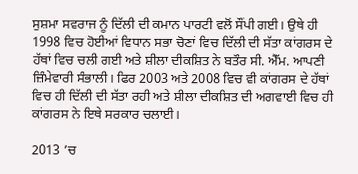ਸੁਸ਼ਮਾ ਸਵਰਾਜ ਨੂੰ ਦਿੱਲੀ ਦੀ ਕਮਾਨ ਪਾਰਟੀ ਵਲੋਂ ਸੌਂਪੀ ਗਈ। ਉਥੇ ਹੀ 1998 ਵਿਚ ਹੋਈਆਂ ਵਿਧਾਨ ਸਭਾ ਚੋਣਾਂ ਵਿਚ ਦਿੱਲੀ ਦੀ ਸੱਤਾ ਕਾਂਗਰਸ ਦੇ ਹੱਥਾਂ ਵਿਚ ਚਲੀ ਗਈ ਅਤੇ ਸ਼ੀਲਾ ਦੀਕਸ਼ਿਤ ਨੇ ਬਤੌਰ ਸੀ. ਐੱਮ. ਆਪਣੀ ਜ਼ਿੰਮੇਵਾਰੀ ਸੰਭਾਲੀ। ਫਿਰ 2003 ਅਤੇ 2008 ਵਿਚ ਵੀ ਕਾਂਗਰਸ ਦੇ ਹੱਥਾਂ ਵਿਚ ਹੀ ਦਿੱਲੀ ਦੀ ਸੱਤਾ ਰਹੀ ਅਤੇ ਸ਼ੀਲਾ ਦੀਕਸ਼ਿਤ ਦੀ ਅਗਵਾਈ ਵਿਚ ਹੀ ਕਾਂਗਰਸ ਨੇ ਇਥੇ ਸਰਕਾਰ ਚਲਾਈ।

2013 ’ਚ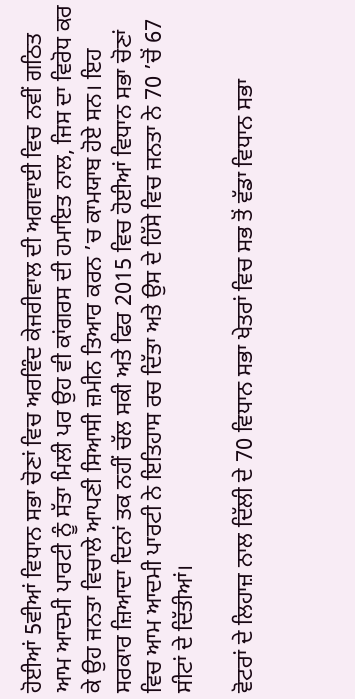ਹੋਈਆਂ 5ਵੀਆਂ ਵਿਧਾਨ ਸਭਾ ਚੋਣਾਂ ਵਿਚ ਅਰਵਿੰਦ ਕੇਜਰੀਵਾਲ ਦੀ ਅਗਵਾਈ ਵਿਚ ਨਵੀਂ ਗਠਿਤ ਆਮ ਆਦਮੀ ਪਾਰਟੀ ਨੂੰ ਸੱਤਾ ਮਿਲੀ ਪਰ ਉਹ ਵੀ ਕਾਂਗਰਸ ਦੀ ਹਮਾਇਤ ਨਾਲ, ਜਿਸ ਦਾ ਵਿਰੋਧ ਕਰ ਕੇ ਉਹ ਜਨਤਾ ਵਿਚਾਲੇ ਆਪਣੀ ਸਿਆਸੀ ਜ਼ਮੀਨ ਤਿਆਰ ਕਰਨ ’ਚ ਕਾਮਯਾਬ ਹੋਏ ਸਨ। ਇਹ ਸਰਕਾਰ ਜ਼ਿਆਦਾ ਦਿਨਾਂ ਤਕ ਨਹੀਂ ਚੱਲ ਸਕੀ ਅਤੇ ਫਿਰ 2015 ਵਿਚ ਹੋਈਆਂ ਵਿਧਾਨ ਸਭਾ ਚੋਣਾਂ ਵਿਚ ਆਮ ਆਦਮੀ ਪਾਰਟੀ ਨੇ ਇਤਿਹਾਸ ਰਚ ਦਿੱਤਾ ਅਤੇ ਉਸ ਦੇ ਹਿੱਸੇ ਵਿਚ ਜਨਤਾ ਨੇ 70 ’ਚੋਂ 67 ਸੀਟਾਂ ਦੇ ਦਿੱਤੀਆਂ।

ਵੋਟਰਾਂ ਦੇ ਲਿਹਾਜ਼ ਨਾਲ ਦਿੱਲੀ ਦੇ 70 ਵਿਧਾਨ ਸਭਾ ਖੇਤਰਾਂ ਵਿਚ ਸਭ ਤੋਂ ਵੱਡਾ ਵਿਧਾਨ ਸਭਾ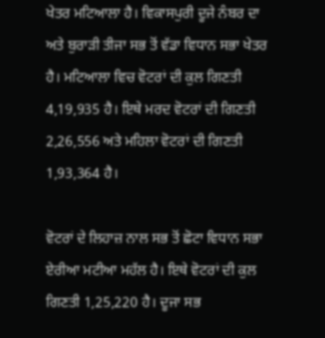ਖੇਤਰ ਮਟਿਆਲਾ ਹੈ। ਵਿਕਾਸਪੁਰੀ ਦੂਜੇ ਨੰਬਰ ਦਾ ਅਤੇ ਬੁਰਾੜੀ ਤੀਜਾ ਸਭ ਤੋਂ ਵੱਡਾ ਵਿਧਾਨ ਸਭਾ ਖੇਤਰ ਹੈ। ਮਟਿਆਲਾ ਵਿਚ ਵੋਟਰਾਂ ਦੀ ਕੁਲ ਗਿਣਤੀ 4,19,935 ਹੈ। ਇਥੇ ਮਰਦ ਵੋਟਰਾਂ ਦੀ ਗਿਣਤੀ 2,26,556 ਅਤੇ ਮਹਿਲਾ ਵੋਟਰਾਂ ਦੀ ਗਿਣਤੀ 1,93,364 ਹੈ।

ਵੋਟਰਾਂ ਦੇ ਲਿਹਾਜ਼ ਨਾਲ ਸਭ ਤੋਂ ਛੋਟਾ ਵਿਧਾਨ ਸਭਾ ਏਰੀਆ ਮਟੀਆ ਮਹੱਲ ਹੈ। ਇਥੇ ਵੋਟਰਾਂ ਦੀ ਕੁਲ ਗਿਣਤੀ 1,25,220 ਹੈ। ਦੂਜਾ ਸਭ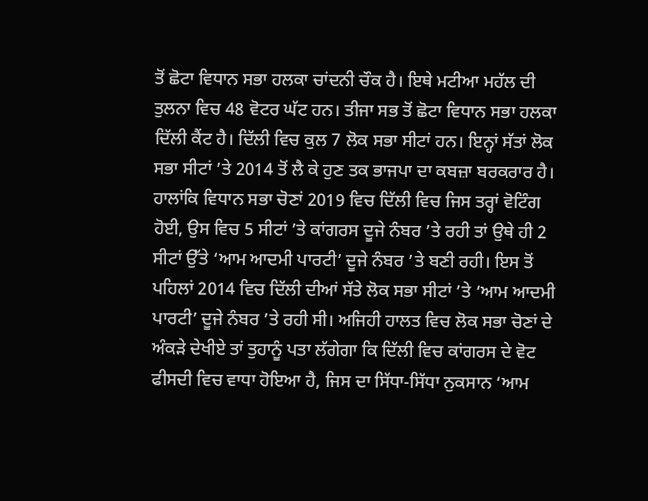ਤੋਂ ਛੋਟਾ ਵਿਧਾਨ ਸਭਾ ਹਲਕਾ ਚਾਂਦਨੀ ਚੌਕ ਹੈ। ਇਥੇ ਮਟੀਆ ਮਹੱਲ ਦੀ ਤੁਲਨਾ ਵਿਚ 48 ਵੋਟਰ ਘੱਟ ਹਨ। ਤੀਜਾ ਸਭ ਤੋਂ ਛੋਟਾ ਵਿਧਾਨ ਸਭਾ ਹਲਕਾ ਦਿੱਲੀ ਕੈਂਟ ਹੈ। ਦਿੱਲੀ ਵਿਚ ਕੁਲ 7 ਲੋਕ ਸਭਾ ਸੀਟਾਂ ਹਨ। ਇਨ੍ਹਾਂ ਸੱਤਾਂ ਲੋਕ ਸਭਾ ਸੀਟਾਂ ’ਤੇ 2014 ਤੋਂ ਲੈ ਕੇ ਹੁਣ ਤਕ ਭਾਜਪਾ ਦਾ ਕਬਜ਼ਾ ਬਰਕਰਾਰ ਹੈ। ਹਾਲਾਂਕਿ ਵਿਧਾਨ ਸਭਾ ਚੋਣਾਂ 2019 ਵਿਚ ਦਿੱਲੀ ਵਿਚ ਜਿਸ ਤਰ੍ਹਾਂ ਵੋਟਿੰਗ ਹੋਈ, ਉਸ ਵਿਚ 5 ਸੀਟਾਂ ’ਤੇ ਕਾਂਗਰਸ ਦੂਜੇ ਨੰਬਰ ’ਤੇ ਰਹੀ ਤਾਂ ਉਥੇ ਹੀ 2 ਸੀਟਾਂ ਉੱਤੇ ‘ਆਮ ਆਦਮੀ ਪਾਰਟੀ’ ਦੂਜੇ ਨੰਬਰ ’ਤੇ ਬਣੀ ਰਹੀ। ਇਸ ਤੋਂ ਪਹਿਲਾਂ 2014 ਵਿਚ ਦਿੱਲੀ ਦੀਆਂ ਸੱਤੇ ਲੋਕ ਸਭਾ ਸੀਟਾਂ ’ਤੇ ‘ਆਮ ਆਦਮੀ ਪਾਰਟੀ’ ਦੂਜੇ ਨੰਬਰ ’ਤੇ ਰਹੀ ਸੀ। ਅਜਿਹੀ ਹਾਲਤ ਵਿਚ ਲੋਕ ਸਭਾ ਚੋਣਾਂ ਦੇ ਅੰਕੜੇ ਦੇਖੀਏ ਤਾਂ ਤੁਹਾਨੂੰ ਪਤਾ ਲੱਗੇਗਾ ਕਿ ਦਿੱਲੀ ਵਿਚ ਕਾਂਗਰਸ ਦੇ ਵੋਟ ਫੀਸਦੀ ਵਿਚ ਵਾਧਾ ਹੋਇਆ ਹੈ, ਜਿਸ ਦਾ ਸਿੱਧਾ-ਸਿੱਧਾ ਨੁਕਸਾਨ ‘ਆਮ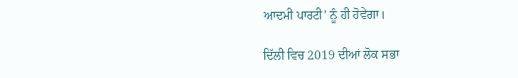ਆਦਮੀ ਪਾਰਟੀ’ ਨੂੰ ਹੀ ਹੋਵੇਗਾ।

ਦਿੱਲੀ ਵਿਚ 2019 ਦੀਆਂ ਲੋਕ ਸਭਾ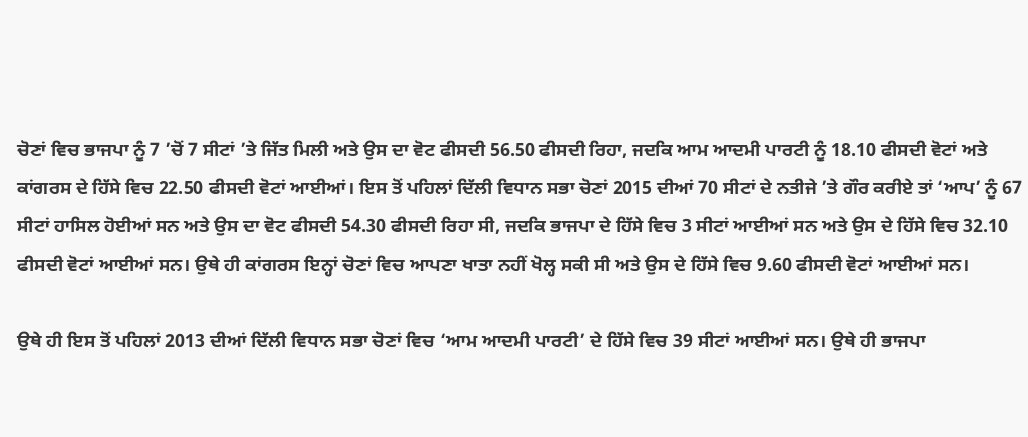ਚੋਣਾਂ ਵਿਚ ਭਾਜਪਾ ਨੂੰ 7 ’ਚੋਂ 7 ਸੀਟਾਂ ’ਤੇ ਜਿੱਤ ਮਿਲੀ ਅਤੇ ਉਸ ਦਾ ਵੋਟ ਫੀਸਦੀ 56.50 ਫੀਸਦੀ ਰਿਹਾ, ਜਦਕਿ ਆਮ ਆਦਮੀ ਪਾਰਟੀ ਨੂੰ 18.10 ਫੀਸਦੀ ਵੋਟਾਂ ਅਤੇ ਕਾਂਗਰਸ ਦੇ ਹਿੱਸੇ ਵਿਚ 22.50 ਫੀਸਦੀ ਵੋਟਾਂ ਆਈਆਂ। ਇਸ ਤੋਂ ਪਹਿਲਾਂ ਦਿੱਲੀ ਵਿਧਾਨ ਸਭਾ ਚੋਣਾਂ 2015 ਦੀਆਂ 70 ਸੀਟਾਂ ਦੇ ਨਤੀਜੇ ’ਤੇ ਗੌਰ ਕਰੀਏ ਤਾਂ ‘ਆਪ’ ਨੂੰ 67 ਸੀਟਾਂ ਹਾਸਿਲ ਹੋਈਆਂ ਸਨ ਅਤੇ ਉਸ ਦਾ ਵੋਟ ਫੀਸਦੀ 54.30 ਫੀਸਦੀ ਰਿਹਾ ਸੀ, ਜਦਕਿ ਭਾਜਪਾ ਦੇ ਹਿੱਸੇ ਵਿਚ 3 ਸੀਟਾਂ ਆਈਆਂ ਸਨ ਅਤੇ ਉਸ ਦੇ ਹਿੱਸੇ ਵਿਚ 32.10 ਫੀਸਦੀ ਵੋਟਾਂ ਆਈਆਂ ਸਨ। ਉਥੇ ਹੀ ਕਾਂਗਰਸ ਇਨ੍ਹਾਂ ਚੋਣਾਂ ਵਿਚ ਆਪਣਾ ਖਾਤਾ ਨਹੀਂ ਖੋਲ੍ਹ ਸਕੀ ਸੀ ਅਤੇ ਉਸ ਦੇ ਹਿੱਸੇ ਵਿਚ 9.60 ਫੀਸਦੀ ਵੋਟਾਂ ਆਈਆਂ ਸਨ।

ਉਥੇ ਹੀ ਇਸ ਤੋਂ ਪਹਿਲਾਂ 2013 ਦੀਆਂ ਦਿੱਲੀ ਵਿਧਾਨ ਸਭਾ ਚੋਣਾਂ ਵਿਚ ‘ਆਮ ਆਦਮੀ ਪਾਰਟੀ’ ਦੇ ਹਿੱਸੇ ਵਿਚ 39 ਸੀਟਾਂ ਆਈਆਂ ਸਨ। ਉਥੇ ਹੀ ਭਾਜਪਾ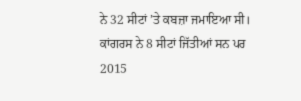ਨੇ 32 ਸੀਟਾਂ ’ਤੇ ਕਬਜ਼ਾ ਜਮਾਇਆ ਸੀ। ਕਾਂਗਰਸ ਨੇ 8 ਸੀਟਾਂ ਜਿੱਤੀਆਂ ਸਨ ਪਰ 2015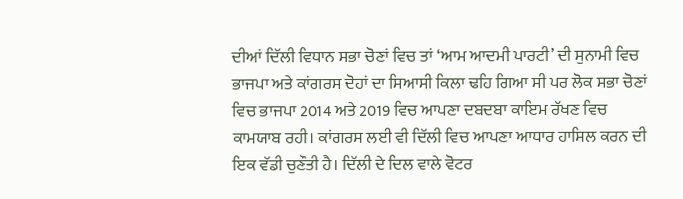ਦੀਆਂ ਦਿੱਲੀ ਵਿਧਾਨ ਸਭਾ ਚੋਣਾਂ ਵਿਚ ਤਾਂ ‘ਆਮ ਆਦਮੀ ਪਾਰਟੀ’ ਦੀ ਸੁਨਾਮੀ ਵਿਚ ਭਾਜਪਾ ਅਤੇ ਕਾਂਗਰਸ ਦੋਹਾਂ ਦਾ ਸਿਆਸੀ ਕਿਲਾ ਢਹਿ ਗਿਆ ਸੀ ਪਰ ਲੋਕ ਸਭਾ ਚੋਣਾਂ ਵਿਚ ਭਾਜਪਾ 2014 ਅਤੇ 2019 ਵਿਚ ਆਪਣਾ ਦਬਦਬਾ ਕਾਇਮ ਰੱਖਣ ਵਿਚ ਕਾਮਯਾਬ ਰਹੀ। ਕਾਂਗਰਸ ਲਈ ਵੀ ਦਿੱਲੀ ਵਿਚ ਆਪਣਾ ਆਧਾਰ ਹਾਸਿਲ ਕਰਨ ਦੀ ਇਕ ਵੱਡੀ ਚੁਣੌਤੀ ਹੈ। ਦਿੱਲੀ ਦੇ ਦਿਲ ਵਾਲੇ ਵੋਟਰ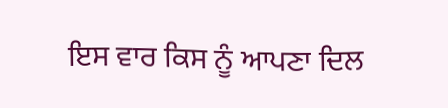ਇਸ ਵਾਰ ਕਿਸ ਨੂੰ ਆਪਣਾ ਦਿਲ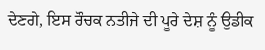ਦੇਣਗੇ, ਇਸ ਰੌਚਕ ਨਤੀਜੇ ਦੀ ਪੂਰੇ ਦੇਸ਼ ਨੂੰ ਉਡੀਕ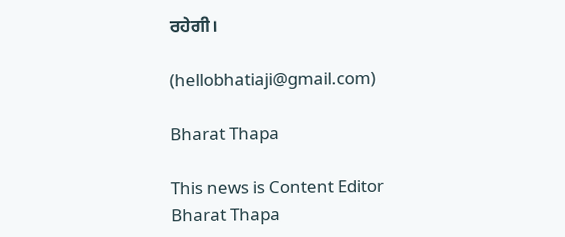ਰਹੇਗੀ।

(hellobhatiaji@gmail.com)

Bharat Thapa

This news is Content Editor Bharat Thapa